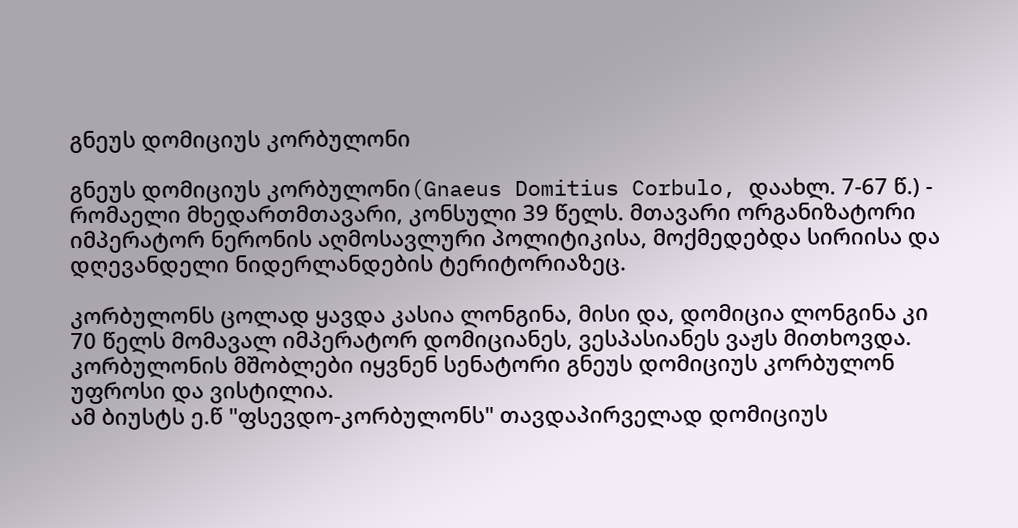გნეუს დომიციუს კორბულონი

გნეუს დომიციუს კორბულონი(Gnaeus Domitius Corbulo, დაახლ. 7-67 წ.) - რომაელი მხედართმთავარი, კონსული 39 წელს. მთავარი ორგანიზატორი იმპერატორ ნერონის აღმოსავლური პოლიტიკისა, მოქმედებდა სირიისა და დღევანდელი ნიდერლანდების ტერიტორიაზეც.

კორბულონს ცოლად ყავდა კასია ლონგინა, მისი და, დომიცია ლონგინა კი 70 წელს მომავალ იმპერატორ დომიციანეს, ვესპასიანეს ვაჟს მითხოვდა. კორბულონის მშობლები იყვნენ სენატორი გნეუს დომიციუს კორბულონ უფროსი და ვისტილია.
ამ ბიუსტს ე.წ "ფსევდო-კორბულონს" თავდაპირველად დომიციუს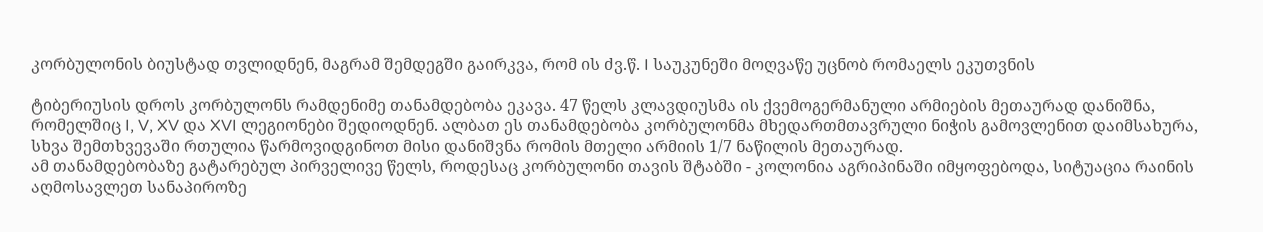კორბულონის ბიუსტად თვლიდნენ, მაგრამ შემდეგში გაირკვა, რომ ის ძვ.წ. I საუკუნეში მოღვაწე უცნობ რომაელს ეკუთვნის

ტიბერიუსის დროს კორბულონს რამდენიმე თანამდებობა ეკავა. 47 წელს კლავდიუსმა ის ქვემოგერმანული არმიების მეთაურად დანიშნა, რომელშიც I, V, XV და XVI ლეგიონები შედიოდნენ. ალბათ ეს თანამდებობა კორბულონმა მხედართმთავრული ნიჭის გამოვლენით დაიმსახურა, სხვა შემთხვევაში რთულია წარმოვიდგინოთ მისი დანიშვნა რომის მთელი არმიის 1/7 ნაწილის მეთაურად.
ამ თანამდებობაზე გატარებულ პირველივე წელს, როდესაც კორბულონი თავის შტაბში - კოლონია აგრიპინაში იმყოფებოდა, სიტუაცია რაინის აღმოსავლეთ სანაპიროზე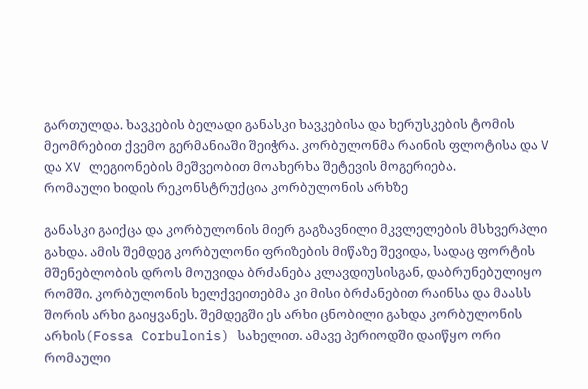გართულდა. ხავკების ბელადი განასკი ხავკებისა და ხერუსკების ტომის მეომრებით ქვემო გერმანიაში შეიჭრა. კორბულონმა რაინის ფლოტისა და V და XV ლეგიონების მეშვეობით მოახერხა შეტევის მოგერიება.
რომაული ხიდის რეკონსტრუქცია კორბულონის არხზე

განასკი გაიქცა და კორბულონის მიერ გაგზავნილი მკვლელების მსხვერპლი გახდა. ამის შემდეგ კორბულონი ფრიზების მიწაზე შევიდა, სადაც ფორტის მშენებლობის დროს მოუვიდა ბრძანება კლავდიუსისგან, დაბრუნებულიყო რომში. კორბულონის ხელქვეითებმა კი მისი ბრძანებით რაინსა და მაასს შორის არხი გაიყვანეს. შემდეგში ეს არხი ცნობილი გახდა კორბულონის არხის(Fossa Corbulonis) სახელით. ამავე პერიოდში დაიწყო ორი რომაული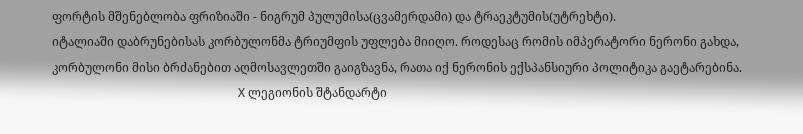ფორტის მშენებლობა ფრიზიაში - ნიგრუმ პულუმისა(ცვამერდამი) და ტრაეკტუმის(უტრეხტი).
იტალიაში დაბრუნებისას კორბულონმა ტრიუმფის უფლება მიიღო. როდესაც რომის იმპერატორი ნერონი გახდა, კორბულონი მისი ბრძანებით აღმოსავლეთში გაიგზავნა, რათა იქ ნერონის ექსპანსიური პოლიტიკა გაეტარებინა.
                                                              X ლეგიონის შტანდარტი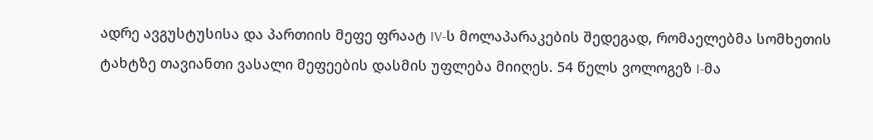ადრე ავგუსტუსისა და პართიის მეფე ფრაატ IV-ს მოლაპარაკების შედეგად, რომაელებმა სომხეთის ტახტზე თავიანთი ვასალი მეფეების დასმის უფლება მიიღეს. 54 წელს ვოლოგეზ I-მა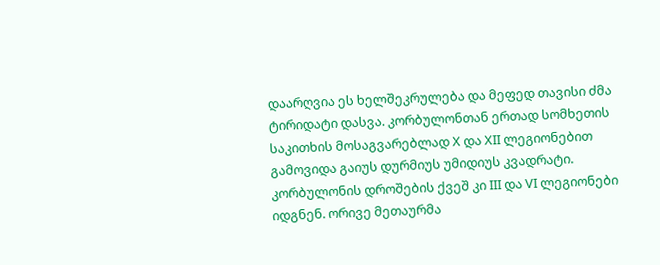დაარღვია ეს ხელშეკრულება და მეფედ თავისი ძმა ტირიდატი დასვა. კორბულონთან ერთად სომხეთის საკითხის მოსაგვარებლად X და XII ლეგიონებით გამოვიდა გაიუს დურმიუს უმიდიუს კვადრატი. კორბულონის დროშების ქვეშ კი III და VI ლეგიონები იდგნენ. ორივე მეთაურმა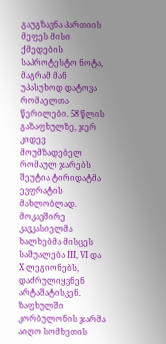გაუგზავნა პართიის მეფეს მისი ქმედების საპროტესტო ნოტა, მაგრამ მან უპასუხოდ დატოვა რომაელთა წერილები. 58 წლის გაზაფხულზე, ჯერ კიდევ მოუმზადებელ რომაულ ჯარებს შეუტია ტირიდატმა ევფრატის მახლობლად. მოკავშირე კავკასიელმა ხალხებმა მისცეს საშუალება III, VI და X ლეგიონებს, დაძრულიყვნენ არტაშატისკენ. ზაფხულში კორბულონის ჯარმა აიღო სომხეთის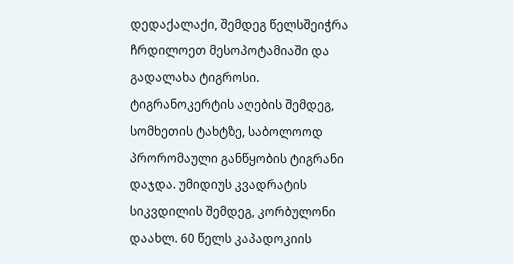დედაქალაქი, შემდეგ წელსშეიჭრა ჩრდილოეთ მესოპოტამიაში და გადალახა ტიგროსი. ტიგრანოკერტის აღების შემდეგ, სომხეთის ტახტზე, საბოლოოდ პრორომაული განწყობის ტიგრანი დაჯდა. უმიდიუს კვადრატის სიკვდილის შემდეგ, კორბულონი დაახლ. 60 წელს კაპადოკიის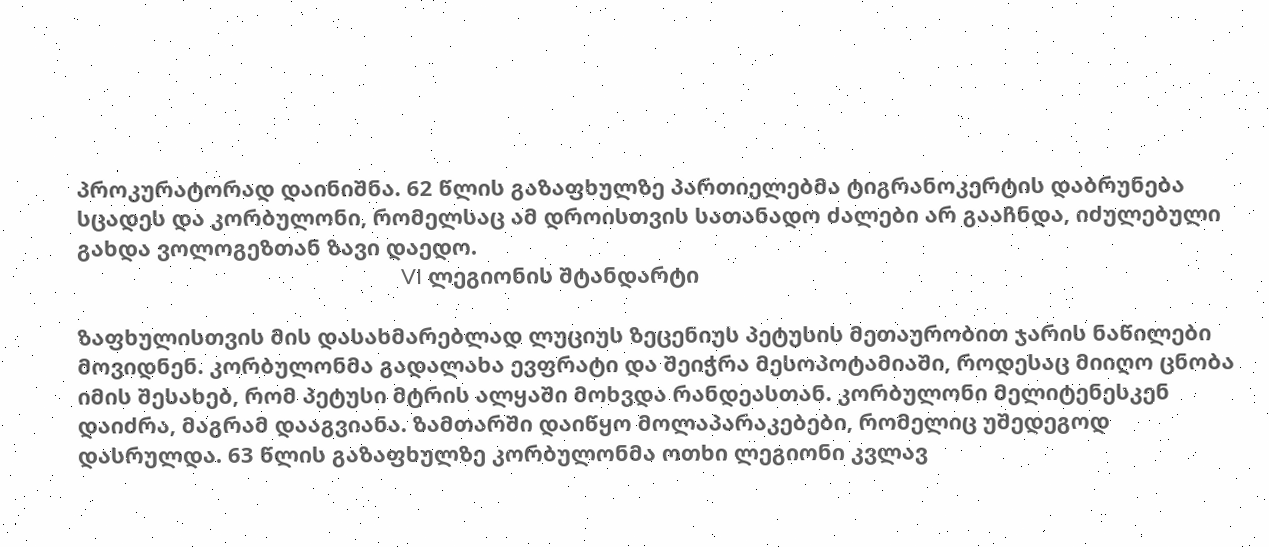პროკურატორად დაინიშნა. 62 წლის გაზაფხულზე პართიელებმა ტიგრანოკერტის დაბრუნება სცადეს და კორბულონი, რომელსაც ამ დროისთვის სათანადო ძალები არ გააჩნდა, იძულებული გახდა ვოლოგეზთან ზავი დაედო.
                                                      VI ლეგიონის შტანდარტი

ზაფხულისთვის მის დასახმარებლად ლუციუს ზეცენიუს პეტუსის მეთაურობით ჯარის ნაწილები მოვიდნენ. კორბულონმა გადალახა ევფრატი და შეიჭრა მესოპოტამიაში, როდესაც მიიღო ცნობა იმის შესახებ, რომ პეტუსი მტრის ალყაში მოხვდა რანდეასთან. კორბულონი მელიტენესკენ დაიძრა, მაგრამ დააგვიანა. ზამთარში დაიწყო მოლაპარაკებები, რომელიც უშედეგოდ დასრულდა. 63 წლის გაზაფხულზე კორბულონმა ოთხი ლეგიონი კვლავ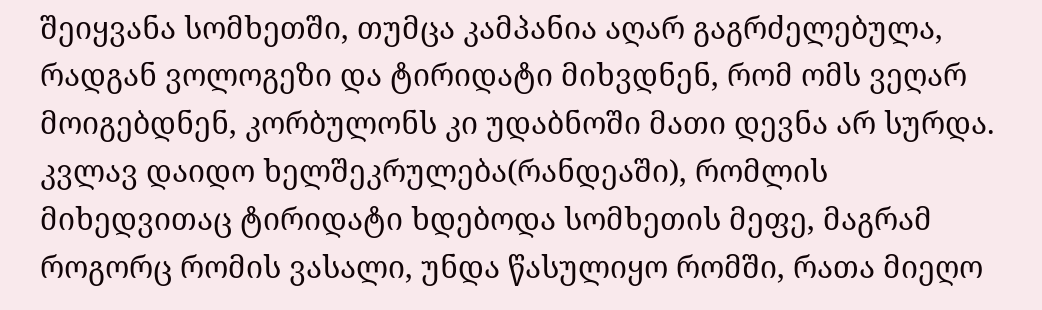შეიყვანა სომხეთში, თუმცა კამპანია აღარ გაგრძელებულა, რადგან ვოლოგეზი და ტირიდატი მიხვდნენ, რომ ომს ვეღარ მოიგებდნენ, კორბულონს კი უდაბნოში მათი დევნა არ სურდა. კვლავ დაიდო ხელშეკრულება(რანდეაში), რომლის მიხედვითაც ტირიდატი ხდებოდა სომხეთის მეფე, მაგრამ როგორც რომის ვასალი, უნდა წასულიყო რომში, რათა მიეღო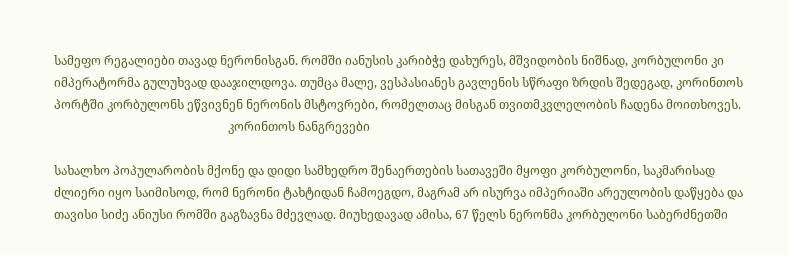სამეფო რეგალიები თავად ნერონისგან. რომში იანუსის კარიბჭე დახურეს, მშვიდობის ნიშნად, კორბულონი კი იმპერატორმა გულუხვად დააჯილდოვა. თუმცა მალე, ვესპასიანეს გავლენის სწრაფი ზრდის შედეგად, კორინთოს პორტში კორბულონს ეწვივნენ ნერონის მსტოვრები, რომელთაც მისგან თვითმკვლელობის ჩადენა მოითხოვეს.
                                                          კორინთოს ნანგრევები

სახალხო პოპულარობის მქონე და დიდი სამხედრო შენაერთების სათავეში მყოფი კორბულონი, საკმარისად ძლიერი იყო საიმისოდ, რომ ნერონი ტახტიდან ჩამოეგდო, მაგრამ არ ისურვა იმპერიაში არეულობის დაწყება და თავისი სიძე ანიუსი რომში გაგზავნა მძევლად. მიუხედავად ამისა, 67 წელს ნერონმა კორბულონი საბერძნეთში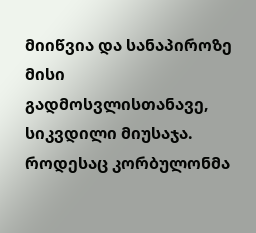მიიწვია და სანაპიროზე მისი გადმოსვლისთანავე, სიკვდილი მიუსაჯა. როდესაც კორბულონმა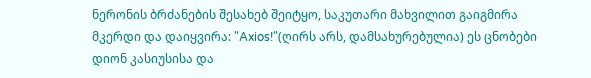ნერონის ბრძანების შესახებ შეიტყო, საკუთარი მახვილით გაიგმირა მკერდი და დაიყვირა: "Axios!"(ღირს არს, დამსახურებულია) ეს ცნობები დიონ კასიუსისა და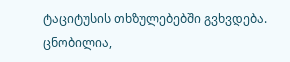ტაციტუსის თხზულებებში გვხვდება.
ცნობილია,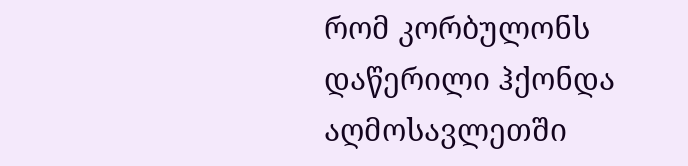რომ კორბულონს დაწერილი ჰქონდა აღმოსავლეთში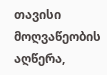თავისი მოღვაწეობის აღწერა,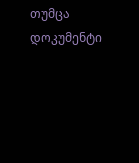თუმცა დოკუმენტი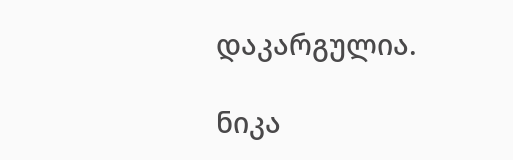დაკარგულია.

ნიკა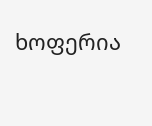ხოფერია